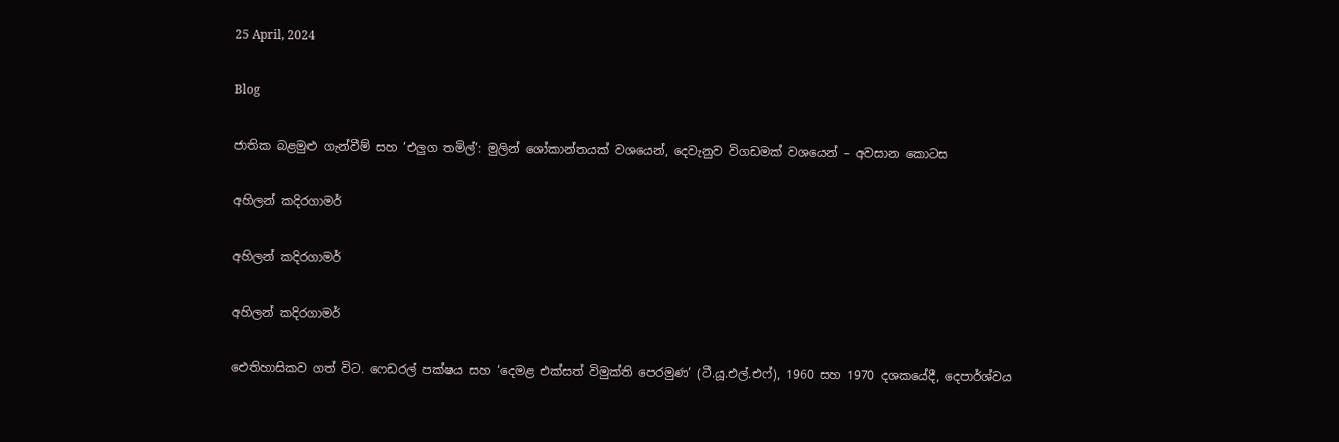25 April, 2024

Blog

ජාතික බළමුළු ගැන්වීම් සහ ‘එලුග තමිල්’: මුලින් ශෝකාන්තයක් වශයෙන්, දෙවැනුව විගඩමක් වශයෙන් – අවසාන කොටස

අහිලන් කදිරගාමර්

අහිලන් කදිරගාමර්

අහිලන් කදිරගාමර්

ඓතිහාසිකව ගත් විට. ෆෙඩරල් පක්ෂය සහ ‘දෙමළ එක්සත් විමුක්ති පෙරමුණ’ (ටී.යූ.එල්.එෆ්), 1960 සහ 1970 දශකයේදී, දෙපාර්ශ්වය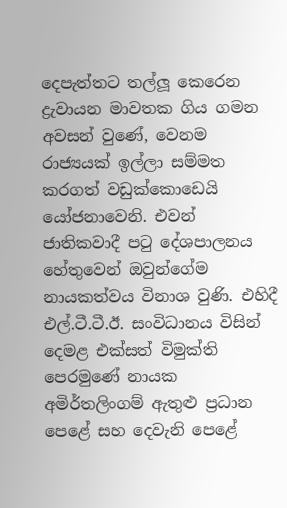දෙපැත්තට තල්ලූ කෙරෙන ද්‍රැවායන මාවතක ගිය ගමන අවසන් වුණේ, වෙනම රාජ්‍යයක් ඉල්ලා සම්මත කරගත් වඩුක්කොඩෙයි යෝජනාවෙනි. එවන් ජාතිකවාදී පටු දේශපාලනය හේතුවෙන් ඔවුන්ගේම නායකත්වය විනාශ වුණි. එහිදී එල්.ටී.ටී.ඊ. සංවිධානය විසින් දෙමළ එක්සත් විමුක්ති පෙරමුණේ නායක අමිර්තලිංගම් ඇතුළු ප්‍රධාන පෙළේ සහ දෙවැනි පෙළේ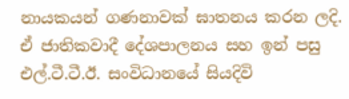නායකයන් ගණනාවක් ඝාතනය කරන ලදි. ඒ ජාතිකවාදී දේශපාලනය සහ ඉන් පසු එල්.ටී.ටී.ඊ. සංවිධානයේ සියදිවි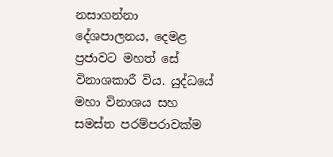නසාගන්නා දේශපාලනය, දෙමළ ප්‍රජාවට මහත් සේ විනාශකාරී විය. යුද්ධයේ මහා විනාශය සහ සමස්ත පරම්පරාවක්ම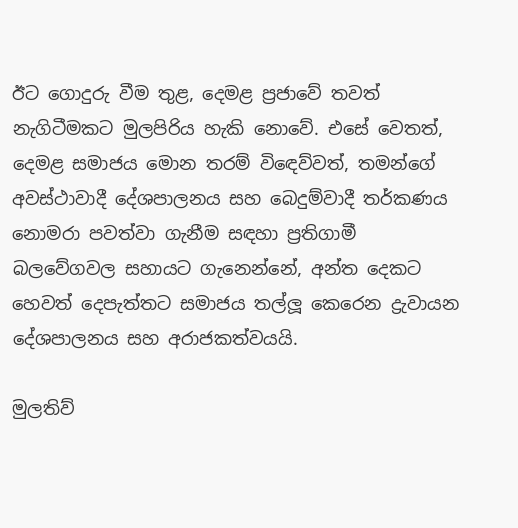ඊට ගොදුරු වීම තුළ, දෙමළ ප්‍රජාවේ තවත් නැගිටීමකට මුලපිරිය හැකි නොවේ. එසේ වෙතත්, දෙමළ සමාජය මොන තරම් විඳෙව්වත්, තමන්ගේ අවස්ථාවාදී දේශපාලනය සහ බෙදුම්වාදී තර්කණය නොමරා පවත්වා ගැනීම සඳහා ප්‍රතිගාමී බලවේගවල සහායට ගැනෙන්නේ, අන්ත දෙකට හෙවත් දෙපැත්තට සමාජය තල්ලූ කෙරෙන ද්‍රැවායන දේශපාලනය සහ අරාජකත්වයයි.

මුලතිව්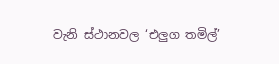වැනි ස්ථානවල ‘එලුග තමිල්’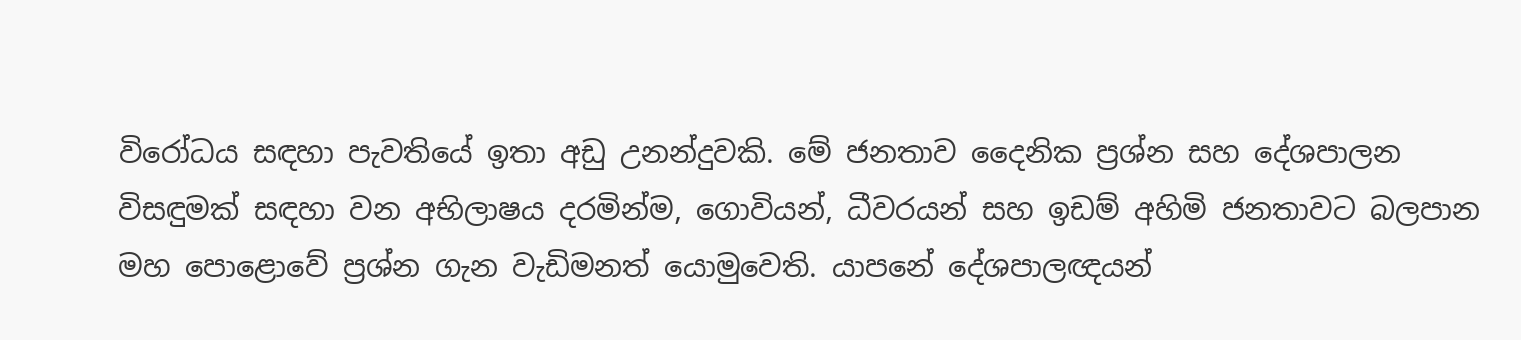විරෝධය සඳහා පැවතියේ ඉතා අඩු උනන්දුවකි. මේ ජනතාව දෛනික ප්‍රශ්න සහ දේශපාලන විසඳුමක් සඳහා වන අභිලාෂය දරමින්ම, ගොවියන්, ධීවරයන් සහ ඉඩම් අහිමි ජනතාවට බලපාන මහ පොළොවේ ප්‍රශ්න ගැන වැඩිමනත් යොමුවෙති. යාපනේ දේශපාලඥයන්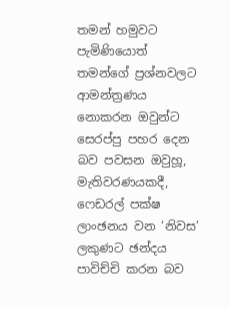තමන් හමුවට පැමිණියොත් තමන්ගේ ප්‍රශ්නවලට ආමන්ත්‍රණය නොකරන ඔවුන්ට සෙරප්පු පහර දෙන බව පවසන ඔවුහූ, මැතිවරණයකදී, ෆෙඩරල් පක්ෂ ලාංඡනය වන ‘නිවස’ ලකුණට ඡන්දය පාවිච්චි කරන බව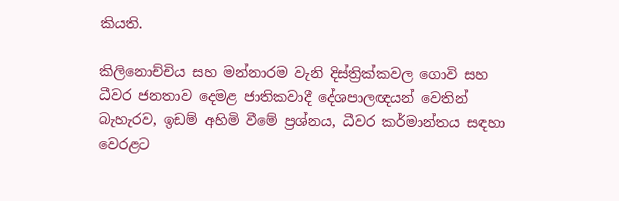කියති.

කිලිනොච්චිය සහ මන්නාරම වැනි දිස්ත්‍රික්කවල ගොවි සහ ධීවර ජනතාව දෙමළ ජාතිකවාදී දේශපාලඥයන් වෙතින් බැහැරව, ඉඩම් අහිමි වීමේ ප්‍රශ්නය, ධීවර කර්මාන්තය සඳහා වෙරළට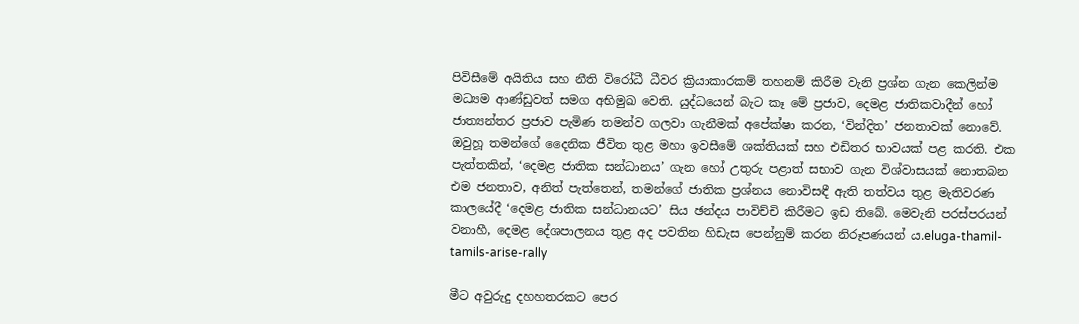පිවිසීමේ අයිතිය සහ නීති විරෝධී ධීවර ක්‍රියාකාරකම් තහනම් කිරීම වැනි ප්‍රශ්න ගැන කෙලින්ම මධ්‍යම ආණ්ඩුවත් සමග අභිමුඛ වෙති. යුද්ධයෙන් බැට කෑ මේ ප්‍රජාව, දෙමළ ජාතිකවාදීන් හෝ ජාත්‍යන්තර ප්‍රජාව පැමිණ තමන්ව ගලවා ගැනීමක් අපේක්ෂා කරන, ‘වින්දිත’ ජනතාවක් නොවේ. ඔවුහූ තමන්ගේ දෛනික ජීවිත තුළ මහා ඉවසීමේ ශක්තියක් සහ එඩිතර භාවයක් පළ කරති. එක පැත්තකින්, ‘දෙමළ ජාතික සන්ධානය’ ගැන හෝ උතුරු පළාත් සභාව ගැන විශ්වාසයක් නොතබන එම ජනතාව, අනිත් පැත්තෙන්, තමන්ගේ ජාතික ප්‍රශ්නය නොවිසඳී ඇති තත්වය තුළ මැතිවරණ කාලයේදී ‘දෙමළ ජාතික සන්ධානයට’ සිය ඡන්දය පාවිච්චි කිරීමට ඉඩ තිබේ. මෙවැනි පරස්පරයන් වනාහී, දෙමළ දේශපාලනය තුළ අද පවතින හිඩැස පෙන්නුම් කරන නිරූපණයන් ය.eluga-thamil-tamils-arise-rally

මීට අවුරුදු දහහතරකට පෙර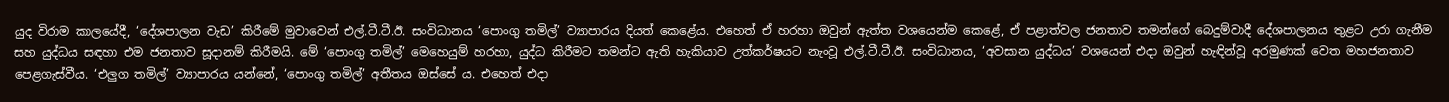යුද විරාම කාලයේදී, ‘දේශපාලන වැඩ’ කිරීමේ මුවාවෙන් එල්.ටී.ටී.ඊ. සංවිධානය ‘පොංගු තමිල්’ ව්‍යාපාරය දියත් කෙළේය. එහෙත් ඒ හරහා ඔවුන් ඇත්ත වශයෙන්ම කෙළේ, ඒ පළාත්වල ජනතාව තමන්ගේ බෙදුම්වාදී දේශපාලනය තුළට උරා ගැනීම සහ යුද්ධය සඳහා එම ජනතාව සූදානම් කිරීමයි. මේ ‘පොංගු තමිල්’ මෙහෙයුම් හරහා, යුද්ධ කිරීමට තමන්ට ඇති හැකියාව උත්කර්ෂයට නැංවූ එල්.ටී.ටී.ඊ. සංවිධානය, ‘අවසාන යුද්ධය’ වශයෙන් එදා ඔවුන් හැඳින්වූ අරමුණක් වෙත මහජනතාව පෙළගැස්වීය. ‘එලුග තමිල්’ ව්‍යාපාරය යන්නේ, ‘පොංගු තමිල්’ අතීතය ඔස්සේ ය. එහෙත් එදා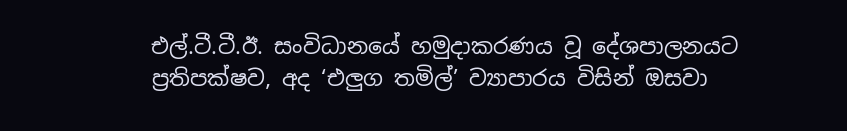එල්.ටී.ටී.ඊ. සංවිධානයේ හමුදාකරණය වූ දේශපාලනයට ප්‍රතිපක්ෂව, අද ‘එලුග තමිල්’ ව්‍යාපාරය විසින් ඔසවා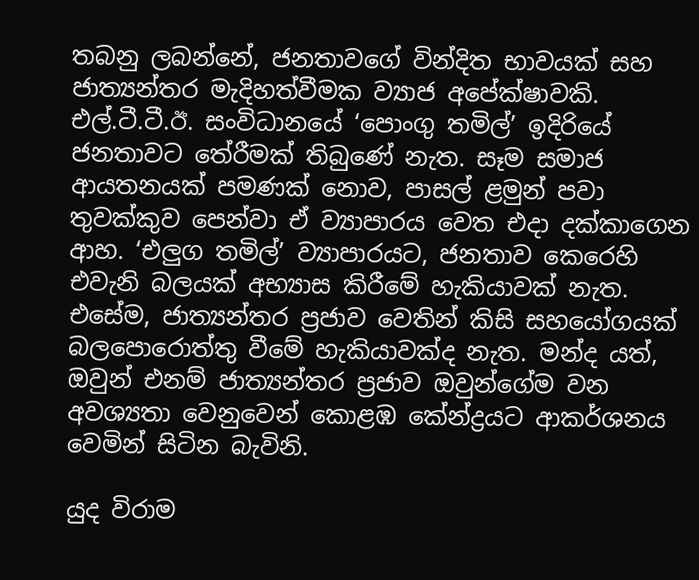තබනු ලබන්නේ, ජනතාවගේ වින්දිත භාවයක් සහ ජාත්‍යන්තර මැදිහත්වීමක ව්‍යාජ අපේක්ෂාවකි. එල්.ටී.ටී.ඊ. සංවිධානයේ ‘පොංගු තමිල්’ ඉදිරියේ ජනතාවට තේරීමක් තිබුණේ නැත. සෑම සමාජ ආයතනයක් පමණක් නොව, පාසල් ළමුන් පවා තුවක්කුව පෙන්වා ඒ ව්‍යාපාරය වෙත එදා දක්කාගෙන ආහ. ‘එලුග තමිල්’ ව්‍යාපාරයට, ජනතාව කෙරෙහි එවැනි බලයක් අභ්‍යාස කිරීමේ හැකියාවක් නැත. එසේම, ජාත්‍යන්තර ප්‍රජාව වෙතින් කිසි සහයෝගයක් බලපොරොත්තු වීමේ හැකියාවක්ද නැත. මන්ද යත්, ඔවුන් එනම් ජාත්‍යන්තර ප්‍රජාව ඔවුන්ගේම වන අවශ්‍යතා වෙනුවෙන් කොළඹ කේන්ද්‍රයට ආකර්ශනය වෙමින් සිටින බැවිනි.

යුද විරාම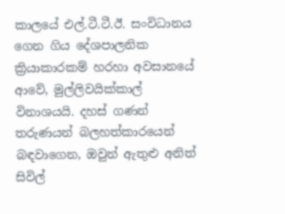කාලයේ එල්.ටී.ටී.ඊ. සංවිධානය ගෙන ගිය දේශපාලනික ක්‍රියාකාරකම් හරහා අවසානයේ ආවේ, මුල්ලිවයික්කාල් විනාශයයි. දහස් ගණන් තරුණයන් බලහත්කාරයෙන් බඳවාගෙන, ඔවුන් ඇතුළු අනිත් සිවිල්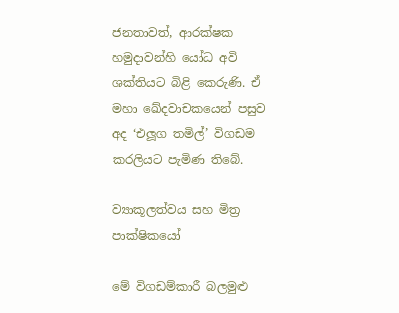ජනතාවත්, ආරක්ෂක හමුදාවන්හි යෝධ අවි ශක්තියට බිළි කෙරුණි. ඒ මහා ඛේදවාචකයෙන් පසුව අද ‘එලූග තමිල්’ විගඩම කරලියට පැමිණ තිබේ.

ව්‍යාකූලත්වය සහ මිත්‍ර පාක්ෂිකයෝ

මේ විගඩම්කාරී බලමුළු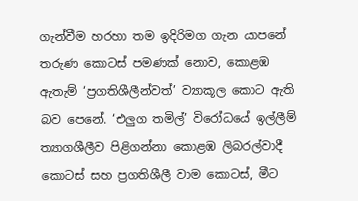ගැන්වීම හරහා තම ඉදිරිමග ගැන යාපනේ තරුණ කොටස් පමණක් නොව, කොළඹ ඇතැම් ‘ප්‍රගතිශීලීන්වත්’ ව්‍යාකූල කොට ඇති බව පෙනේ. ‘එලුග තමිල්’ විරෝධයේ ඉල්ලීම් ත්‍යාගශීලීව පිළිගන්නා කොළඹ ලිබරල්වාදී කොටස් සහ ප්‍රගතිශීලී වාම කොටස්, මීට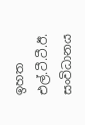ඉහත එල්.ටී.ටී.ඊ. සංවිධානය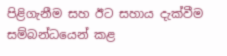පිළිගැනීම සහ ඊට සහාය දැක්වීම සම්බන්ධයෙන් කළ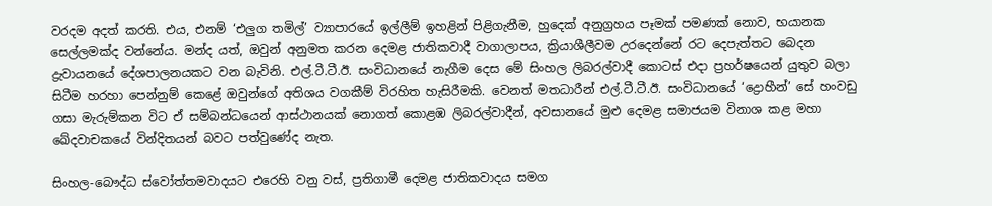වරදම අදත් කරති. එය, එනම් ‘එලුග තමිල්’ ව්‍යාපාරයේ ඉල්ලීම් ඉහළින් පිළිගැනීම, හුදෙක් අනුග්‍රහය පෑමක් පමණක් නොව, භයානක සෙල්ලමක්ද වන්නේය. මන්ද යත්, ඔවුන් අනුමත කරන දෙමළ ජාතිකවාදී වාගාලාපය, ක්‍රියාශීලීවම උරදෙන්නේ රට දෙපැත්තට බෙදන ද්‍රැවායනයේ දේශපාලනයකට වන බැවිනි. එල්.ටී.ටී.ඊ. සංවිධානයේ නැගීම දෙස මේ සිංහල ලිබරල්වාදී කොටස් එදා ප්‍රහර්ෂයෙන් යුතුව බලා සිටීම හරහා පෙන්නුම් කෙළේ ඔවුන්ගේ අතිශය වගකීම් විරහිත හැසිරීමකි. වෙනත් මතධාරීන් එල්.ටී.ටී.ඊ. සංවිධානයේ ‘ද්‍රොහීන්’ සේ හංවඩු ගසා මැරුම්කන විට ඒ සම්බන්ධයෙන් ආස්ථානයක් නොගත් කොළඹ ලිබරල්වාදීන්, අවසානයේ මුළු දෙමළ සමාජයම විනාශ කළ මහා ඛේදවාචකයේ වින්දිතයන් බවට පත්වුණේද නැත.

සිංහල-බෞද්ධ ස්වෝත්තමවාදයට එරෙහි වනු වස්, ප්‍රතිගාමී දෙමළ ජාතිකවාදය සමග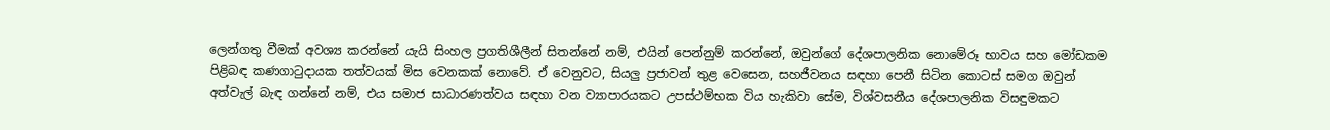ලෙන්ගතු වීමක් අවශ්‍ය කරන්නේ යැයි සිංහල ප්‍රගතිශීලීන් සිතන්නේ නම්, එයින් පෙන්නුම් කරන්නේ, ඔවුන්ගේ දේශපාලනික නොමේරූ භාවය සහ මෝඩකම පිළිබඳ කණගාටුදායක තත්වයක් මිස වෙනකක් නොවේ. ඒ වෙනුවට, සියලු ප්‍රජාවන් තුළ වෙසෙන, සහජීවනය සඳහා පෙනී සිටින කොටස් සමග ඔවුන් අත්වැල් බැඳ ගන්නේ නම්, එය සමාජ සාධාරණත්වය සඳහා වන ව්‍යාපාරයකට උපස්ථම්භක විය හැකිවා සේම, විශ්වසනීය දේශපාලනික විසඳුමකට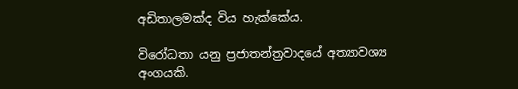අඩිතාලමක්ද විය හැක්කේය.

විරෝධතා යනු ප්‍රජාතන්ත්‍රවාදයේ අත්‍යාවශ්‍ය අංගයකි.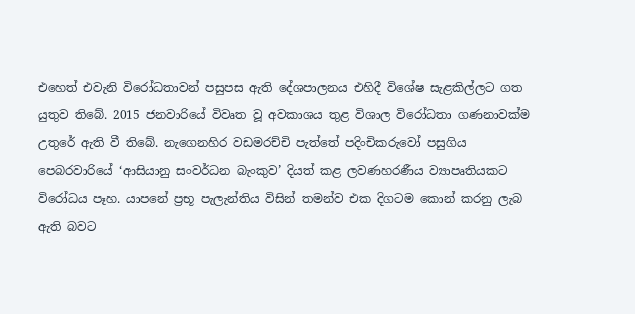එහෙත් එවැනි විරෝධතාවන් පසුපස ඇති දේශපාලනය එහිදී විශේෂ සැළකිල්ලට ගත යුතුව තිබේ. 2015 ජනවාරියේ විවෘත වූ අවකාශය තුළ විශාල විරෝධතා ගණනාවක්ම උතුරේ ඇති වී තිබේ. නැගෙනහිර වඩමරච්චි පැත්තේ පදිංචිකරුවෝ පසුගිය පෙබරවාරියේ ‘ආසියානු සංවර්ධන බැංකුව’ දියත් කළ ලවණහරණීය ව්‍යාපෘතියකට විරෝධය පෑහ. යාපනේ ප්‍රභූ පැලැන්තිය විසින් තමන්ව එක දිගටම කොන් කරනු ලැබ ඇති බවට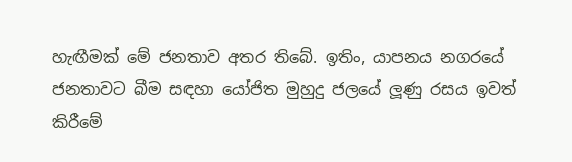හැඟීමක් මේ ජනතාව අතර තිබේ. ඉතිං, යාපනය නගරයේ ජනතාවට බීම සඳහා යෝජිත මුහුදු ජලයේ ලූණු රසය ඉවත් කිරීමේ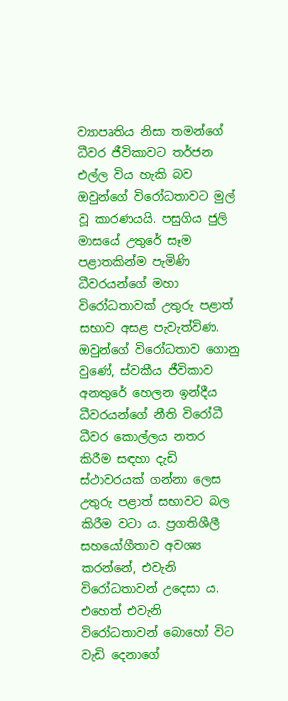ව්‍යාපෘතිය නිසා තමන්ගේ ධීවර ජීවිකාවට තර්ජන එල්ල විය හැකි බව ඔවුන්ගේ විරෝධතාවට මුල් වූ කාරණයයි. පසුගිය ජුලි මාසයේ උතුරේ සෑම පළාතකින්ම පැමිණි ධීවරයන්ගේ මහා විරෝධතාවක් උතුරු පළාත් සභාව අසළ පැවැත්විණ. ඔවුන්ගේ විරෝධතාව ගොනු වුණේ, ස්වකීය ජීවිකාව අනතුරේ හෙලන ඉන්දීය ධීවරයන්ගේ නීති විරෝධී ධීවර කොල්ලය නතර කිරීම සඳහා දැඩි ස්ථාවරයක් ගන්නා ලෙස උතුරු පළාත් සභාවට බල කිරීම වටා ය. ප්‍රගතිශීලී සහයෝගීතාව අවශ්‍ය කරන්නේ, එවැනි විරෝධතාවන් උදෙසා ය. එහෙත් එවැනි විරෝධතාවන් බොහෝ විට වැඩි දෙනාගේ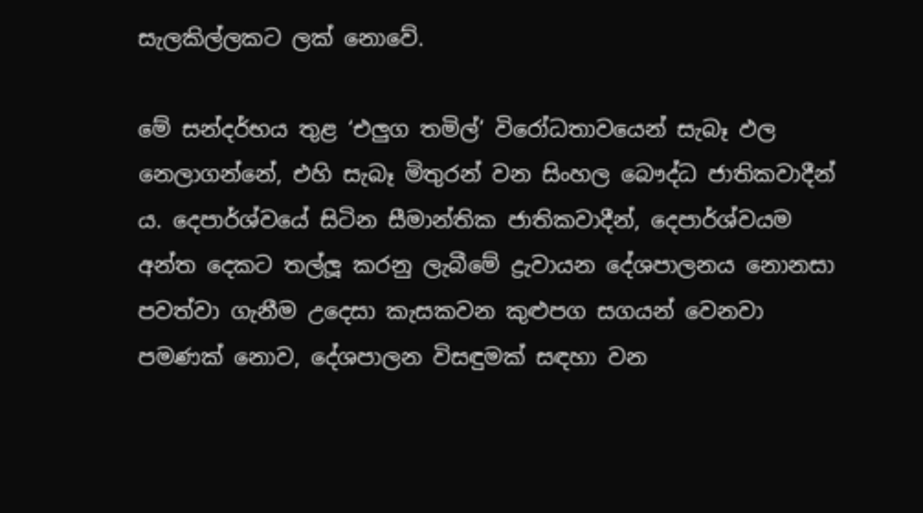සැලකිල්ලකට ලක් නොවේ.

මේ සන්දර්භය තුළ ‘එලුග තමිල්’ විරෝධතාවයෙන් සැබෑ ඵල නෙලාගන්නේ, එහි සැබෑ මිතුරන් වන සිංහල බෞද්ධ ජාතිකවාදීන් ය. දෙපාර්ශ්වයේ සිටින සීමාන්තික ජාතිකවාදීන්, දෙපාර්ශ්වයම අන්ත දෙකට තල්ලූ කරනු ලැබීමේ ද්‍රැවායන දේශපාලනය නොනසා පවත්වා ගැනීම උදෙසා කැසකවන කුළුපග සගයන් වෙනවා පමණක් නොව, දේශපාලන විසඳුමක් සඳහා වන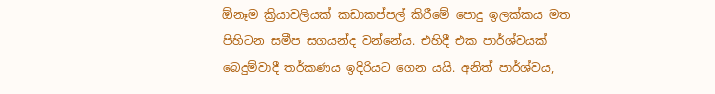ඕනෑම ක්‍රියාවලියක් කඩාකප්පල් කිරීමේ පොදු ඉලක්කය මත පිහිටන සමීප සගයන්ද වන්නේය. එහිදී එක පාර්ශ්වයක් බෙදුම්වාදී තර්කණය ඉදිරියට ගෙන යයි. අනිත් පාර්ශ්වය,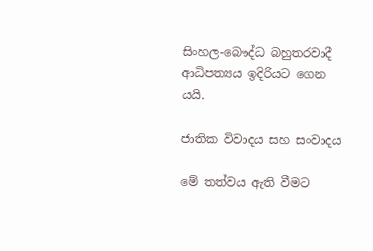සිංහල-බෞද්ධ බහුතරවාදී ආධිපත්‍යය ඉදිරියට ගෙන යයි.

ජාතික විවාදය සහ සංවාදය

මේ තත්වය ඇති වීමට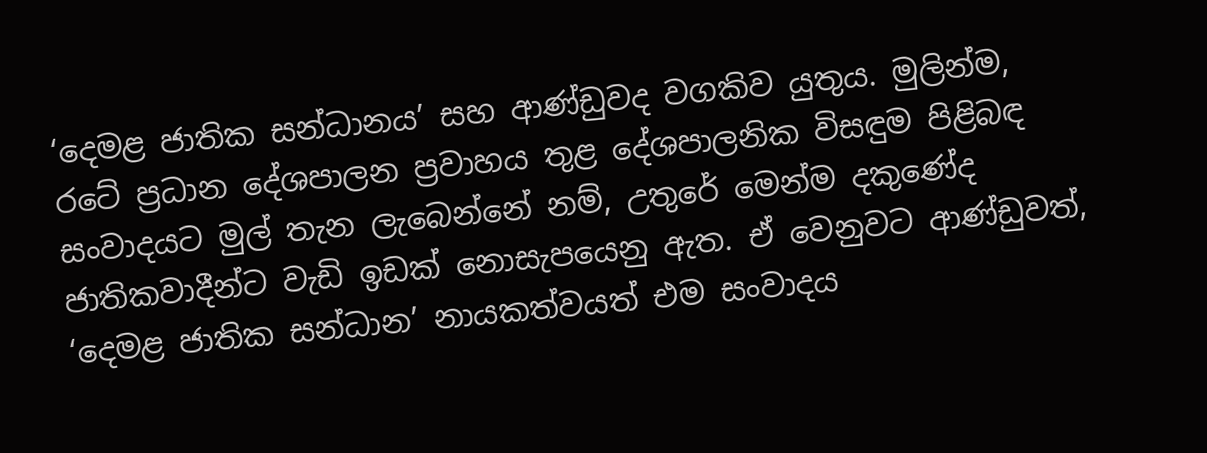‘දෙමළ ජාතික සන්ධානය’ සහ ආණ්ඩුවද වගකිව යුතුය. මුලින්ම, රටේ ප්‍රධාන දේශපාලන ප්‍රවාහය තුළ දේශපාලනික විසඳුම පිළිබඳ සංවාදයට මුල් තැන ලැබෙන්නේ නම්, උතුරේ මෙන්ම දකුණේද ජාතිකවාදීන්ට වැඩි ඉඩක් නොසැපයෙනු ඇත. ඒ වෙනුවට ආණ්ඩුවත්, ‘දෙමළ ජාතික සන්ධාන’ නායකත්වයත් එම සංවාදය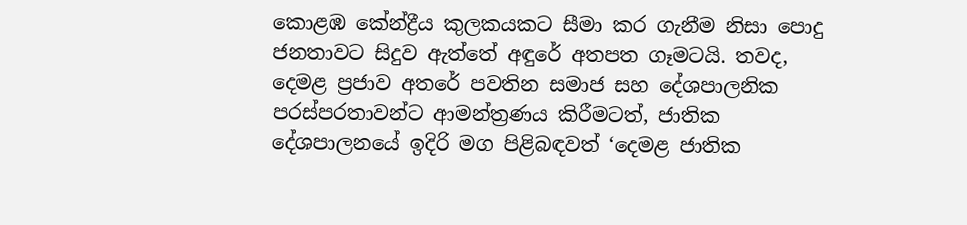කොළඹ කේන්ද්‍රීය කුලකයකට සීමා කර ගැනීම නිසා පොදු ජනතාවට සිදුව ඇත්තේ අඳුරේ අතපත ගෑමටයි. තවද, දෙමළ ප්‍රජාව අතරේ පවතින සමාජ සහ දේශපාලනික පරස්පරතාවන්ට ආමන්ත්‍රණය කිරීමටත්, ජාතික දේශපාලනයේ ඉදිරි මග පිළිබඳවත් ‘දෙමළ ජාතික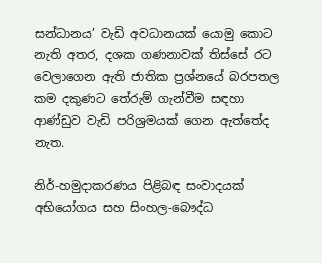සන්ධානය’ වැඩි අවධානයක් යොමු කොට නැති අතර, දශක ගණනාවක් තිස්සේ රට වෙලාගෙන ඇති ජාතික ප්‍රශ්නයේ බරපතල කම දකුණට තේරුම් ගැන්වීම සඳහා ආණ්ඩුව වැඩි පරිශ්‍රමයක් ගෙන ඇත්තේද නැත.

නිර්-හමුදාකරණය පිළිබඳ සංවාදයක් අභියෝගය සහ සිංහල-බෞද්ධ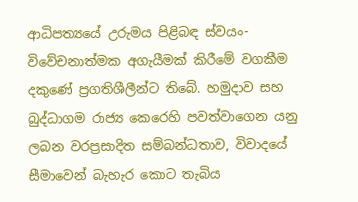ආධිපත්‍යයේ උරුමය පිළිබඳ ස්වයං-විවේචනාත්මක අගැයීමක් කිරීමේ වගකීම දකුණේ ප්‍රගතිශීලීන්ට තිබේ. හමුදාව සහ බුද්ධාගම රාජ්‍ය කෙරෙහි පවත්වාගෙන යනු ලබන වරප්‍රසාදිත සම්බන්ධතාව, විවාදයේ සීමාවෙන් බැහැර කොට තැබිය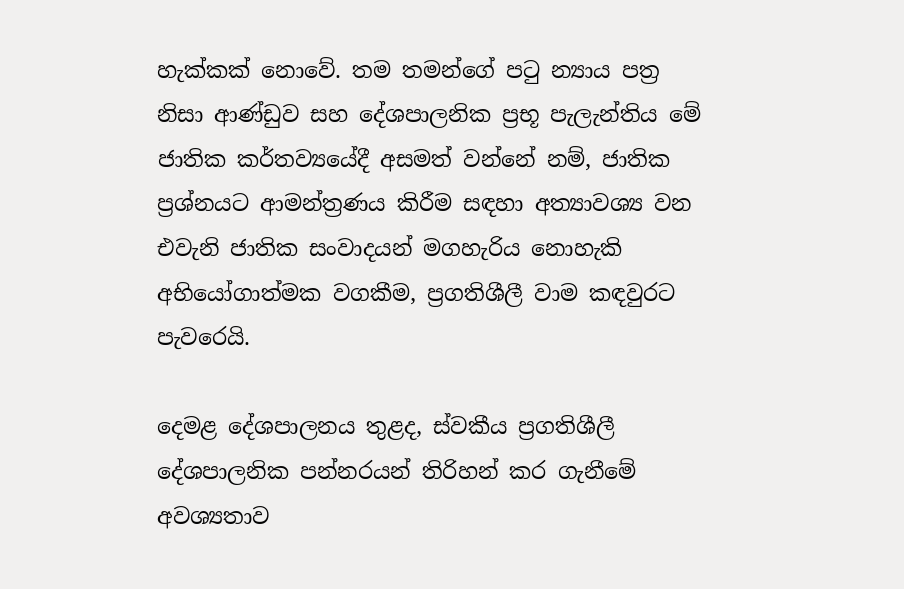හැක්කක් නොවේ. තම තමන්ගේ පටු න්‍යාය පත්‍ර නිසා ආණ්ඩුව සහ දේශපාලනික ප්‍රභූ පැලැන්තිය මේ ජාතික කර්තව්‍යයේදී අසමත් වන්නේ නම්, ජාතික ප්‍රශ්නයට ආමන්ත්‍රණය කිරීම සඳහා අත්‍යාවශ්‍ය වන එවැනි ජාතික සංවාදයන් මගහැරිය නොහැකි අභියෝගාත්මක වගකීම, ප්‍රගතිශීලී වාම කඳවුරට පැවරෙයි.

දෙමළ දේශපාලනය තුළද, ස්වකීය ප්‍රගතිශීලී දේශපාලනික පන්නරයන් තිරිහන් කර ගැනීමේ අවශ්‍යතාව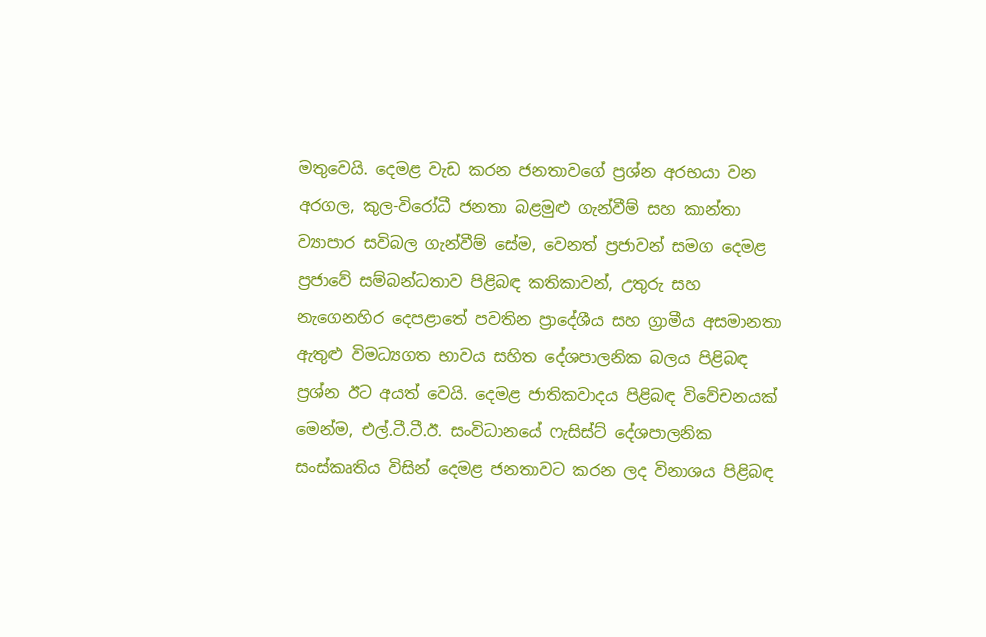මතුවෙයි. දෙමළ වැඩ කරන ජනතාවගේ ප්‍රශ්න අරභයා වන අරගල, කුල-විරෝධී ජනතා බළමුළු ගැන්වීම් සහ කාන්තා ව්‍යාපාර සවිබල ගැන්වීම් සේම, වෙනත් ප්‍රජාවන් සමග දෙමළ ප්‍රජාවේ සම්බන්ධතාව පිළිබඳ කතිකාවන්, උතුරු සහ නැගෙනහිර දෙපළාතේ පවතින ප්‍රාදේශීය සහ ග්‍රාමීය අසමානතා ඇතුළු විමධ්‍යගත භාවය සහිත දේශපාලනික බලය පිළිබඳ ප්‍රශ්න ඊට අයත් වෙයි. දෙමළ ජාතිකවාදය පිළිබඳ විවේචනයක් මෙන්ම, එල්.ටී.ටී.ඊ. සංවිධානයේ ෆැසිස්ට් දේශපාලනික සංස්කෘතිය විසින් දෙමළ ජනතාවට කරන ලද විනාශය පිළිබඳ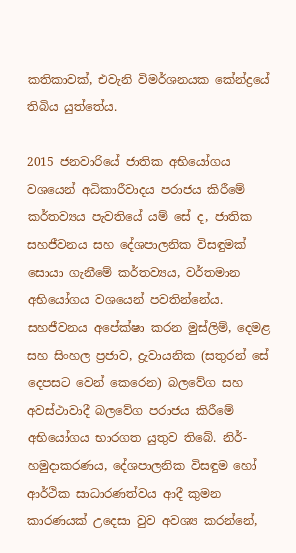කතිකාවක්, එවැනි විමර්ශනයක කේන්ද්‍රයේ තිබිය යුත්තේය.

2015 ජනවාරියේ ජාතික අභියෝගය වශයෙන් අධිකාරීවාදය පරාජය කිරීමේ කර්තව්‍යය පැවතියේ යම් සේ ද, ජාතික සහජීවනය සහ දේශපාලනික විසඳුමක් සොයා ගැනීමේ කර්තව්‍යය, වර්තමාන අභියෝගය වශයෙන් පවතින්නේය. සහජීවනය අපේක්ෂා කරන මුස්ලිම්, දෙමළ සහ සිංහල ප්‍රජාව, ද්‍රැවායනික (සතුරන් සේ දෙපසට වෙන් කෙරෙන) බලවේග සහ අවස්ථාවාදී බලවේග පරාජය කිරීමේ අභියෝගය භාරගත යුතුව තිබේ. නිර්-හමුදාකරණය, දේශපාලනික විසඳුම හෝ ආර්ථික සාධාරණත්වය ආදී කුමන කාරණයක් උදෙසා වුව අවශ්‍ය කරන්නේ,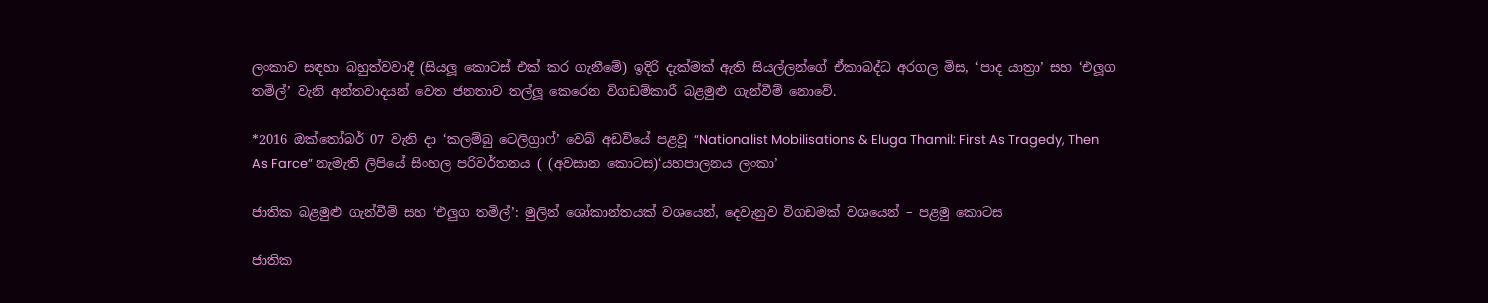ලංකාව සඳහා බහුත්වවාදී (සියලූ කොටස් එක් කර ගැනීමේ) ඉදිරි දැක්මක් ඇති සියල්ලන්ගේ ඒකාබද්ධ අරගල මිස, ‘පාද යාත්‍රා’ සහ ‘එලූග තමිල්’ වැනි අන්තවාදයන් වෙත ජනතාව තල්ලූ කෙරෙන විගඩම්කාරී බළමුළු ගැන්වීම් නොවේ.

*2016 ඔක්තෝබර් 07 වැනි දා ‘කලම්බු ටෙලිග්‍රාෆ්’ වෙබ් අඩවියේ පළවූ “Nationalist Mobilisations & Eluga Thamil: First As Tragedy, Then As Farce” නැමැති ලිපියේ සිංහල පරිවර්තනය ( (අවසාන කොටස)‘යහපාලනය ලංකා’

ජාතික බළමුළු ගැන්වීම් සහ ‘එලුග තමිල්’: මුලින් ශෝකාන්තයක් වශයෙන්, දෙවැනුව විගඩමක් වශයෙන් – පළමු කොටස

ජාතික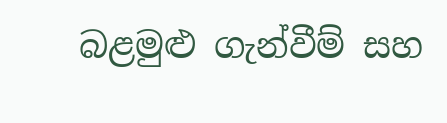බළමුළු ගැන්වීම් සහ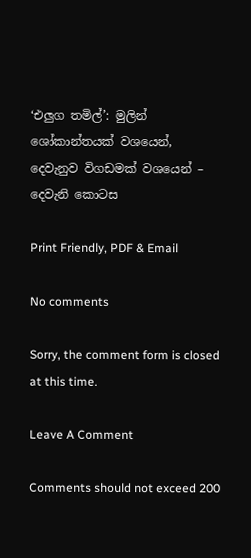‘එලුග තමිල්’: මුලින් ශෝකාන්තයක් වශයෙන්, දෙවැනුව විගඩමක් වශයෙන් – දෙවැනි කොටස

Print Friendly, PDF & Email

No comments

Sorry, the comment form is closed at this time.

Leave A Comment

Comments should not exceed 200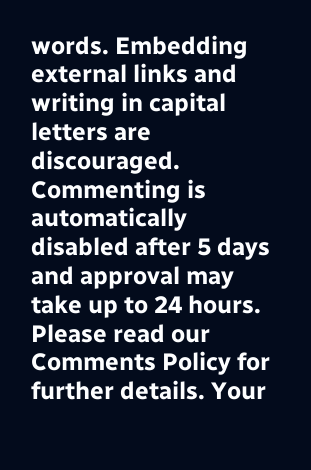words. Embedding external links and writing in capital letters are discouraged. Commenting is automatically disabled after 5 days and approval may take up to 24 hours. Please read our Comments Policy for further details. Your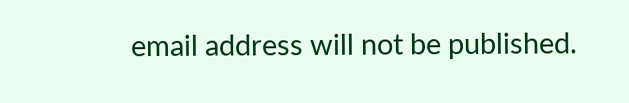email address will not be published.